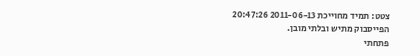צטט: תמיד מחוייכת 2011-06-13 20:47:26
הפייסבוק מתיש ובלתי מובן.
פתחתי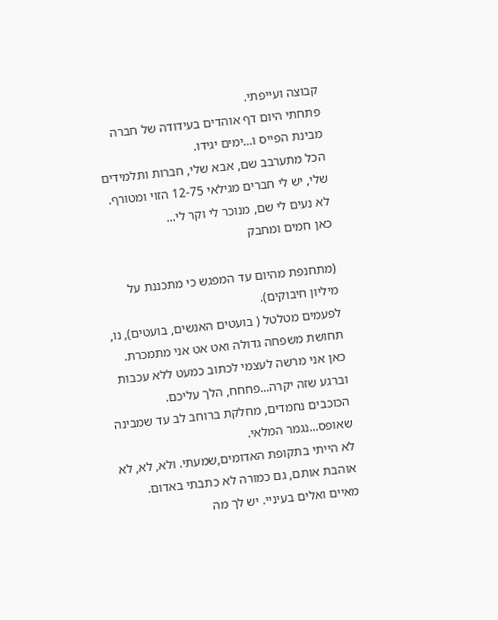קבוצה ועייפתי.
פתחתי היום דף אוהדים בעידודה של חברה מבינת הפייס ו...ימים יגידו.
הכל מתערבב שם, אבא שלי, חברות ותלמידים שלי, יש לי חברים מגילאי 12-75 הזוי ומטורף.
לא נעים לי שם, מנוכר לי וקר לי...
כאן חמים ומחבק

(מתחנפת מהיום עד המפגש כי מתכננת על מיליון חיבוקים).
לפעמים מטלטל ( בועטים האנשים, בועטים), נו, תחושת משפחה גדולה ואט אט אני מתמכרת.
כאן אני מרשה לעצמי לכתוב כמעט ללא עכבות וברגע שזה יקרה...פחחח, הלך עליכם.
הכוכבים נחמדים, מחלקת ברוחב לב עד שמבינה שאופס...נגמר המלאי.
לא הייתי בתקופת האדומים,שמעתי. ולא, לא, לא אוהבת אותם, גם כמורה לא כתבתי באדום.
מאיים ואלים בעיניי. יש לך מה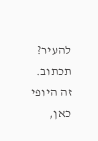להעיר? תכתוב.
זה היופי כאן,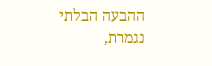ההבעה הבלתי נגמרת,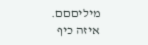מיליםםם.
איזה כיף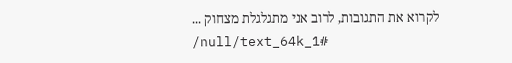לקרוא את התגובות, לרוב אני מתגלגלת מצחוק ...
/null/text_64k_1#